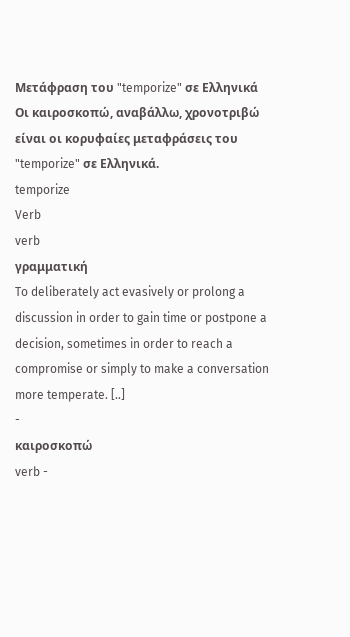Μετάφραση του "temporize" σε Ελληνικά
Οι καιροσκοπώ, αναβάλλω, χρονοτριβώ είναι οι κορυφαίες μεταφράσεις του "temporize" σε Ελληνικά.
temporize
Verb
verb
γραμματική
To deliberately act evasively or prolong a discussion in order to gain time or postpone a decision, sometimes in order to reach a compromise or simply to make a conversation more temperate. [..]
-
καιροσκοπώ
verb -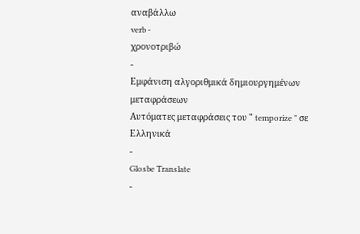αναβάλλω
verb -
χρονοτριβώ
-
Εμφάνιση αλγοριθμικά δημιουργημένων μεταφράσεων
Αυτόματες μεταφράσεις του " temporize " σε Ελληνικά
-
Glosbe Translate
-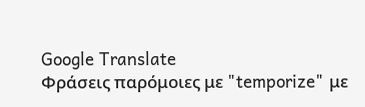Google Translate
Φράσεις παρόμοιες με "temporize" με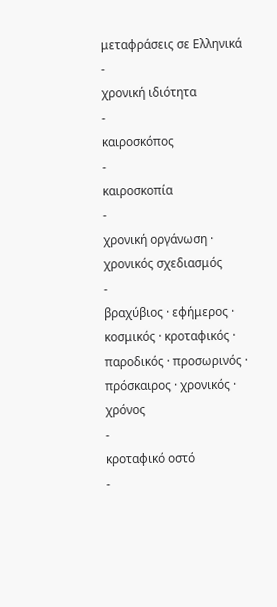μεταφράσεις σε Ελληνικά
-
χρονική ιδιότητα
-
καιροσκόπος
-
καιροσκοπία
-
χρονική οργάνωση · χρονικός σχεδιασμός
-
βραχύβιος · εφήμερος · κοσμικός · κροταφικός · παροδικός · προσωρινός · πρόσκαιρος · χρονικός · χρόνος
-
κροταφικό οστό
-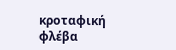κροταφική φλέβα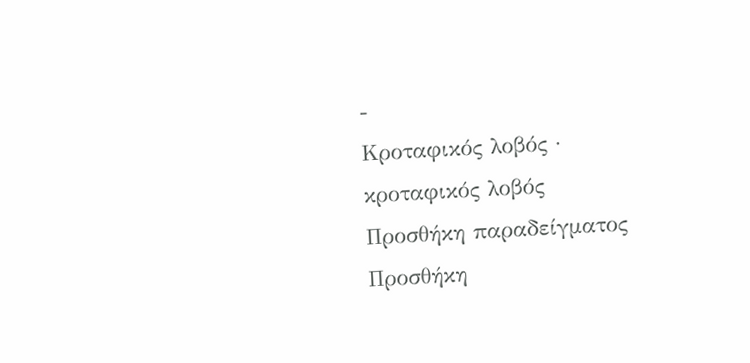-
Κροταφικός λοβός · κροταφικός λοβός
Προσθήκη παραδείγματος
Προσθήκη